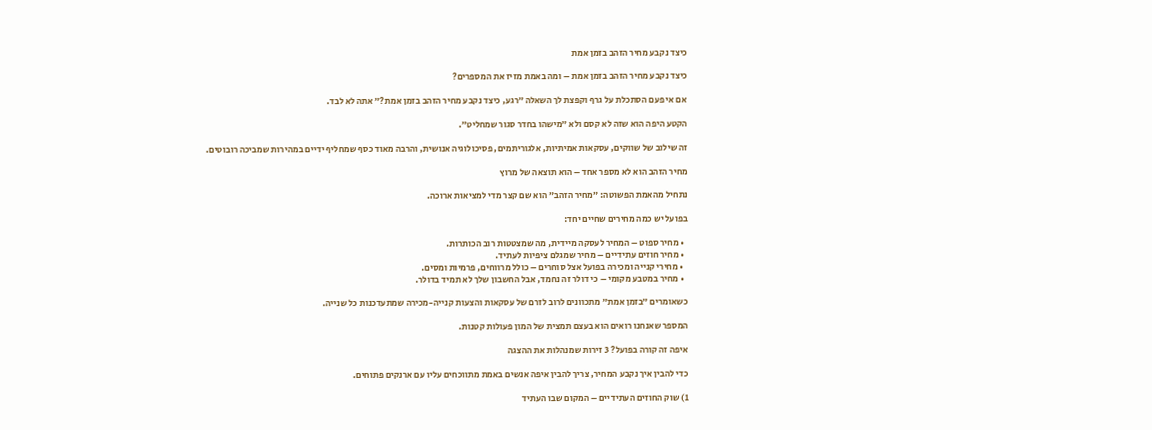כיצד נקבע מחיר הזהב בזמן אמת

כיצד נקבע מחיר הזהב בזמן אמת – ומה באמת מזיז את המספרים?

אם אי פעם הסתכלת על גרף וקפצת לך השאלה ״רגע, כיצד נקבע מחיר הזהב בזמן אמת?״ אתה לא לבד.

הקטע היפה הוא שזה לא קסם ולא ״מישהו בחדר סגור שמחליט״.

זה שילוב של שווקים, עסקאות אמיתיות, אלגוריתמים, פסיכולוגיה אנושית, והרבה מאוד כסף שמחליף ידיים במהירות שמביכה רובוטים.

מחיר הזהב הוא לא מספר אחד – הוא תוצאה של מרוץ

נתחיל מהאמת הפשוטה: ״מחיר הזהב״ הוא שם קצר מדי למציאות ארוכה.

בפועל יש כמה מחירים שחיים יחד:

  • מחיר ספוט – המחיר לעסקה מיידית, מה שמצטטות רוב הכותרות.
  • מחיר חוזים עתידיים – מחיר שמגלם ציפיות לעתיד.
  • מחירי קנייה ומכירה בפועל אצל סוחרים – כולל מרווחים, פרמיות ומסים.
  • מחיר במטבע מקומי – כי דולר זה נחמד, אבל החשבון שלך לא תמיד בדולר.

כשאומרים ״בזמן אמת״ מתכוונים לרוב לזרם של עסקאות והצעות קנייה-מכירה שמתעדכנות כל שנייה.

המספר שאנחנו רואים הוא בעצם תמצית של המון פעולות קטנות.

איפה זה קורה בפועל? 3 זירות שמנהלות את ההצגה

כדי להבין איך נקבע המחיר, צריך להבין איפה אנשים באמת מתווכחים עליו עם ארנקים פתוחים.

1) שוק החוזים העתידיים – המקום שבו העתיד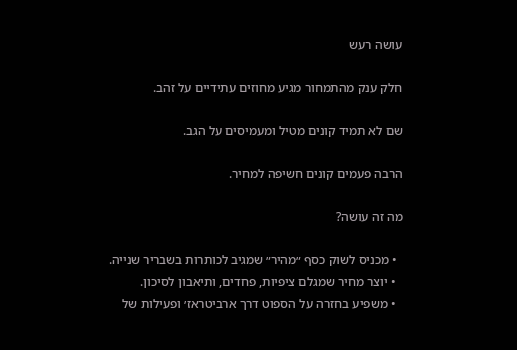עושה רעש

חלק ענק מהתמחור מגיע מחוזים עתידיים על זהב.

שם לא תמיד קונים מטיל ומעמיסים על הגב.

הרבה פעמים קונים חשיפה למחיר.

מה זה עושה?

  • מכניס לשוק כסף ״מהיר״ שמגיב לכותרות בשבריר שנייה.
  • יוצר מחיר שמגלם ציפיות, פחדים, ותיאבון לסיכון.
  • משפיע בחזרה על הספוט דרך ארביטראז׳ ופעילות של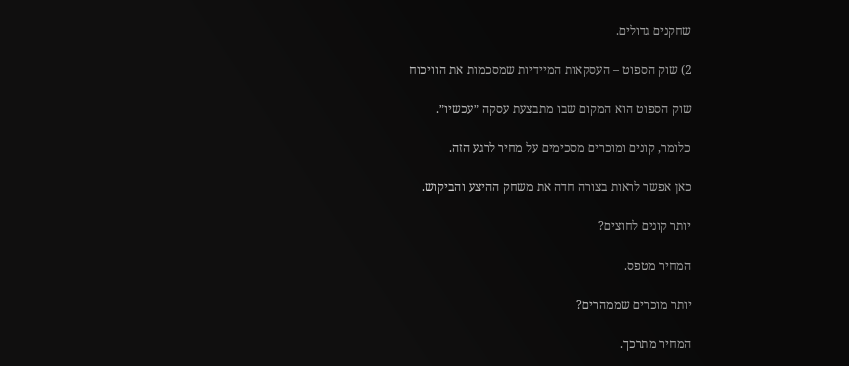שחקנים גדולים.

2) שוק הספוט – העסקאות המיידיות שמסכמות את הוויכוח

שוק הספוט הוא המקום שבו מתבצעת עסקה ״עכשיו״.

כלומר, קונים ומוכרים מסכימים על מחיר לרגע הזה.

כאן אפשר לראות בצורה חדה את משחק ההיצע והביקוש.

יותר קונים לחוצים?

המחיר מטפס.

יותר מוכרים שממהרים?

המחיר מתרכך.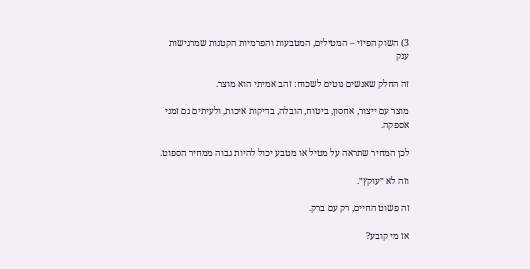3) השוק הפיזי – המטילים, המטבעות והפרמיות הקטנות שמרגישות ענק

זה החלק שאנשים נוטים לשכוח: זהב אמיתי הוא מוצר.

מוצר עם ייצור, אחסון, ביטוח, הובלה, בדיקות איכות, ולעיתים גם זמני אספקה.

לכן המחיר שתראה על מטיל או מטבע יכול להיות גבוה ממחיר הספוט.

וזה לא ״עוקץ״.

זה פשוט החיים, רק עם ברק.

אז מי קובע?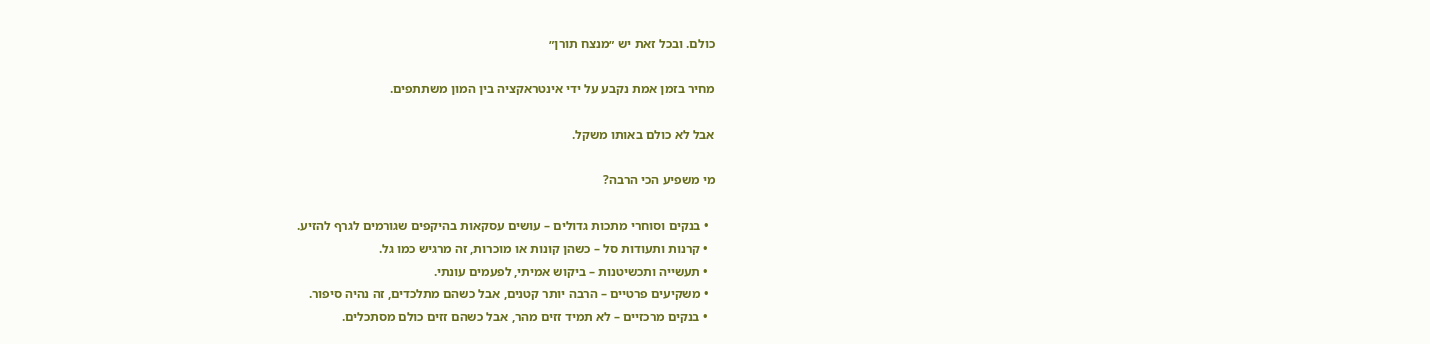כולם. ובכל זאת יש ״מנצח תורן״

מחיר בזמן אמת נקבע על ידי אינטראקציה בין המון משתתפים.

אבל לא כולם באותו משקל.

מי משפיע הכי הרבה?

  • בנקים וסוחרי מתכות גדולים – עושים עסקאות בהיקפים שגורמים לגרף להזיע.
  • קרנות ותעודות סל – כשהן קונות או מוכרות, זה מרגיש כמו גל.
  • תעשייה ותכשיטנות – ביקוש אמיתי, לפעמים עונתי.
  • משקיעים פרטיים – הרבה יותר קטנים, אבל כשהם מתלכדים, זה נהיה סיפור.
  • בנקים מרכזיים – לא תמיד זזים מהר, אבל כשהם זזים כולם מסתכלים.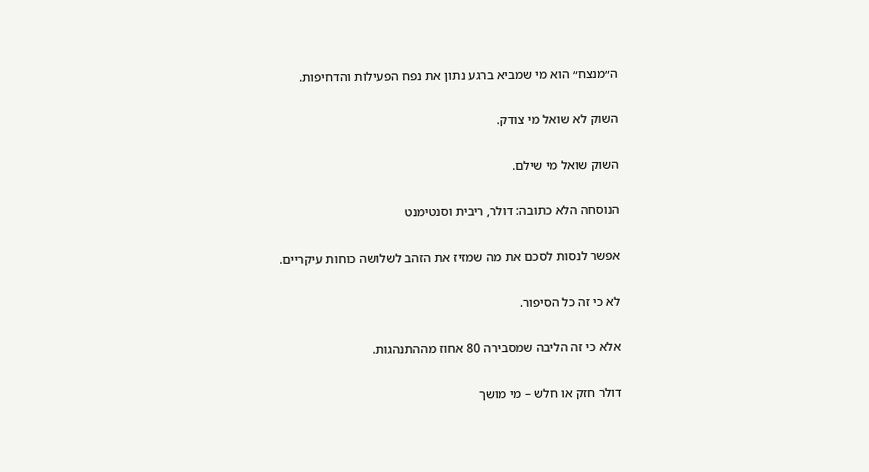ה״מנצח״ הוא מי שמביא ברגע נתון את נפח הפעילות והדחיפות.

השוק לא שואל מי צודק.

השוק שואל מי שילם.

הנוסחה הלא כתובה: דולר, ריבית וסנטימנט

אפשר לנסות לסכם את מה שמזיז את הזהב לשלושה כוחות עיקריים.

לא כי זה כל הסיפור.

אלא כי זה הליבה שמסבירה 80 אחוז מההתנהגות.

דולר חזק או חלש – מי מושך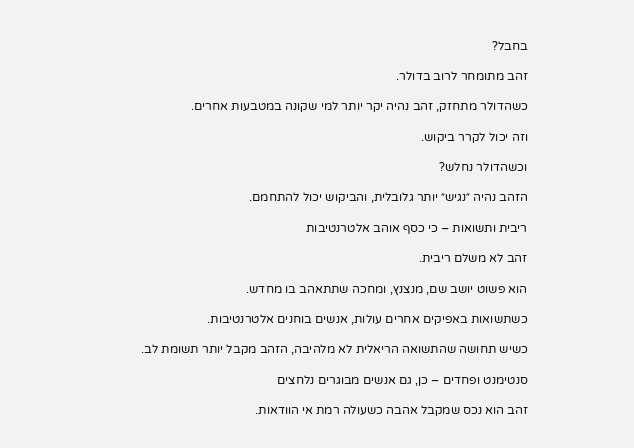בחבל?

זהב מתומחר לרוב בדולר.

כשהדולר מתחזק, זהב נהיה יקר יותר למי שקונה במטבעות אחרים.

וזה יכול לקרר ביקוש.

וכשהדולר נחלש?

הזהב נהיה ״נגיש״ יותר גלובלית, והביקוש יכול להתחמם.

ריבית ותשואות – כי כסף אוהב אלטרנטיבות

זהב לא משלם ריבית.

הוא פשוט יושב שם, מנצנץ, ומחכה שתתאהב בו מחדש.

כשתשואות באפיקים אחרים עולות, אנשים בוחנים אלטרנטיבות.

כשיש תחושה שהתשואה הריאלית לא מלהיבה, הזהב מקבל יותר תשומת לב.

סנטימנט ופחדים – כן, גם אנשים מבוגרים נלחצים

זהב הוא נכס שמקבל אהבה כשעולה רמת אי הוודאות.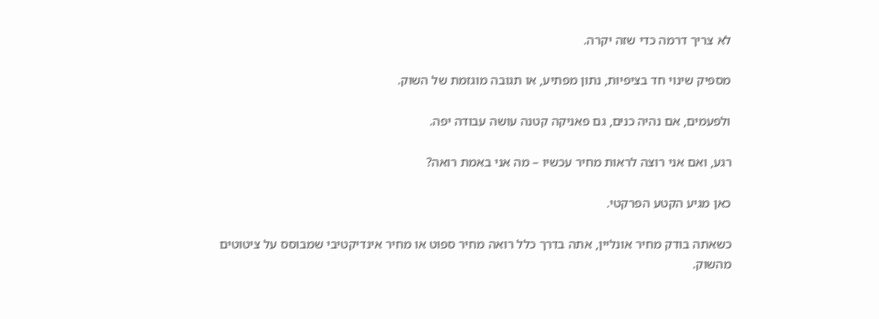לא צריך דרמה כדי שזה יקרה.

מספיק שינוי חד בציפיות, נתון מפתיע, או תגובה מוגזמת של השוק.

ולפעמים, אם נהיה כנים, גם פאניקה קטנה עושה עבודה יפה.

רגע, ואם אני רוצה לראות מחיר עכשיו – מה אני באמת רואה?

כאן מגיע הקטע הפרקטי.

כשאתה בודק מחיר אונליין, אתה בדרך כלל רואה מחיר ספוט או מחיר אינדיקטיבי שמבוסס על ציטוטים מהשוק.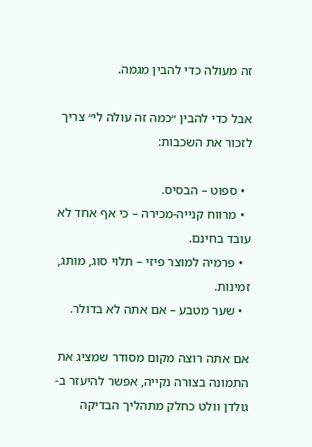זה מעולה כדי להבין מגמה.

אבל כדי להבין ״כמה זה עולה לי״ צריך לזכור את השכבות:

  • ספוט – הבסיס.
  • מרווח קנייה-מכירה – כי אף אחד לא עובד בחינם.
  • פרמיה למוצר פיזי – תלוי סוג, מותג, זמינות.
  • שער מטבע – אם אתה לא בדולר.

אם אתה רוצה מקום מסודר שמציג את התמונה בצורה נקייה, אפשר להיעזר ב-גולדן וולט כחלק מתהליך הבדיקה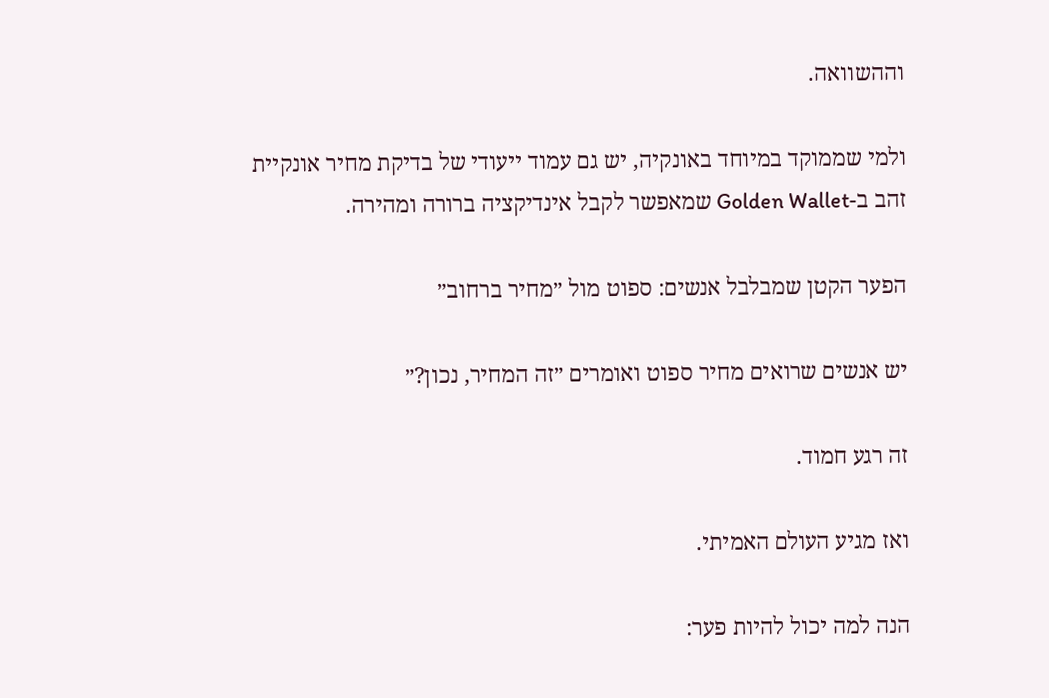וההשוואה.

ולמי שממוקד במיוחד באונקיה, יש גם עמוד ייעודי של בדיקת מחיר אונקיית זהב ב-Golden Wallet שמאפשר לקבל אינדיקציה ברורה ומהירה.

הפער הקטן שמבלבל אנשים: ספוט מול ״מחיר ברחוב״

יש אנשים שרואים מחיר ספוט ואומרים ״זה המחיר, נכון?״

זה רגע חמוד.

ואז מגיע העולם האמיתי.

הנה למה יכול להיות פער: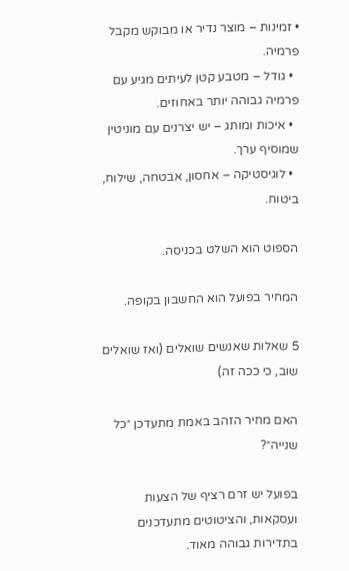• זמינות – מוצר נדיר או מבוקש מקבל פרמיה.
  • גודל – מטבע קטן לעיתים מגיע עם פרמיה גבוהה יותר באחוזים.
  • איכות ומותג – יש יצרנים עם מוניטין שמוסיף ערך.
  • לוגיסטיקה – אחסון, אבטחה, שילוח, ביטוח.

הספוט הוא השלט בכניסה.

המחיר בפועל הוא החשבון בקופה.

5 שאלות שאנשים שואלים (ואז שואלים שוב, כי ככה זה)

האם מחיר הזהב באמת מתעדכן ״כל שנייה״?

בפועל יש זרם רציף של הצעות ועסקאות, והציטוטים מתעדכנים בתדירות גבוהה מאוד.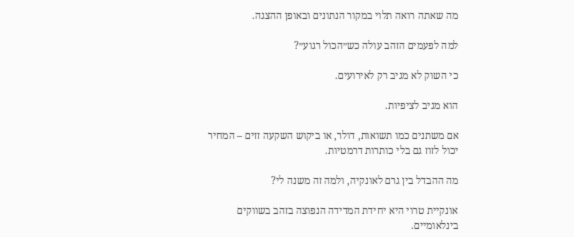מה שאתה רואה תלוי במקור הנתונים ובאופן ההצגה.

למה לפעמים הזהב עולה כש״הכול רגוע״?

כי השוק לא מגיב רק לאירועים.

הוא מגיב לציפיות.

אם משתנים כמו תשואות, דולר, או ביקוש השקעה זזים – המחיר יכול לזוז גם בלי כותרות דרמטיות.

מה ההבדל בין גרם לאונקיה, ולמה זה משנה לי?

אונקיית טרוי היא יחידת המדידה הנפוצה בזהב בשווקים בינלאומיים.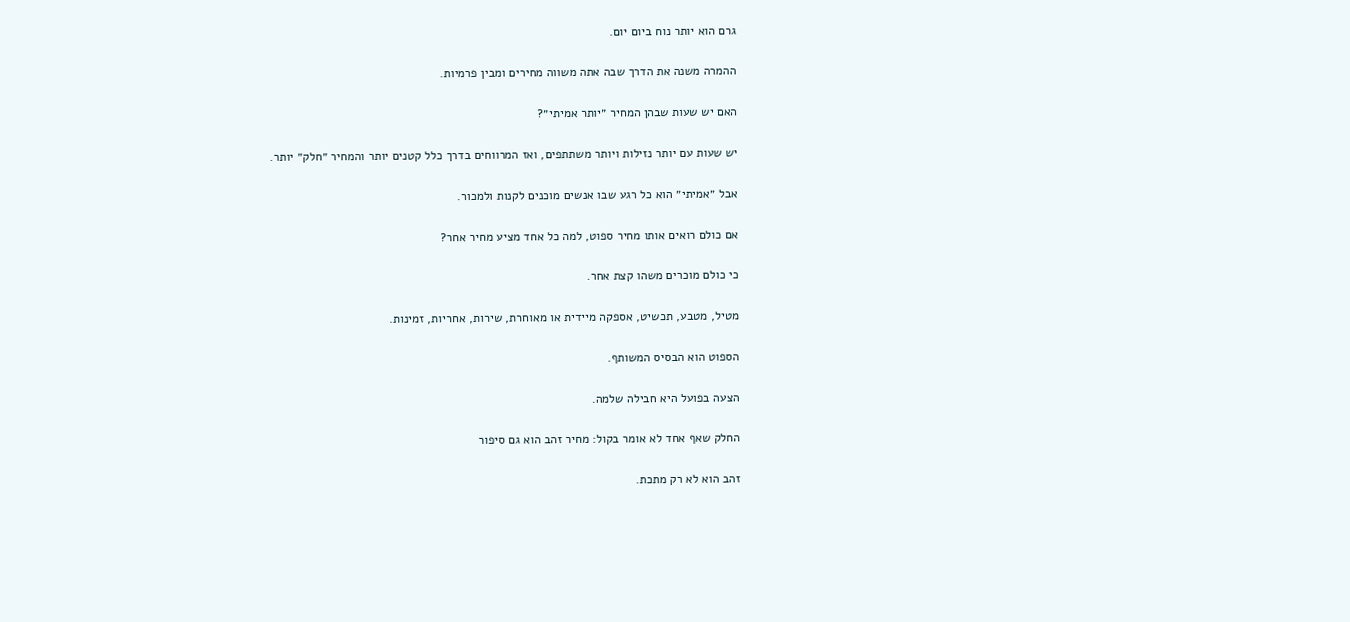גרם הוא יותר נוח ביום יום.

ההמרה משנה את הדרך שבה אתה משווה מחירים ומבין פרמיות.

האם יש שעות שבהן המחיר ״יותר אמיתי״?

יש שעות עם יותר נזילות ויותר משתתפים, ואז המרווחים בדרך כלל קטנים יותר והמחיר ״חלק״ יותר.

אבל ״אמיתי״ הוא כל רגע שבו אנשים מוכנים לקנות ולמכור.

אם כולם רואים אותו מחיר ספוט, למה כל אחד מציע מחיר אחר?

כי כולם מוכרים משהו קצת אחר.

מטיל, מטבע, תכשיט, אספקה מיידית או מאוחרת, שירות, אחריות, זמינות.

הספוט הוא הבסיס המשותף.

הצעה בפועל היא חבילה שלמה.

החלק שאף אחד לא אומר בקול: מחיר זהב הוא גם סיפור

זהב הוא לא רק מתכת.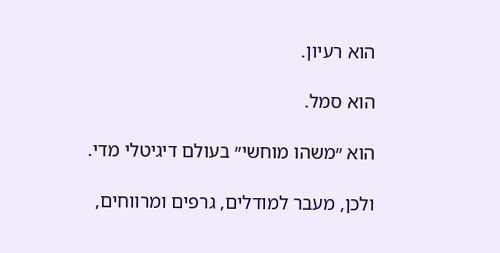הוא רעיון.

הוא סמל.

הוא ״משהו מוחשי״ בעולם דיגיטלי מדי.

ולכן, מעבר למודלים, גרפים ומרווחים,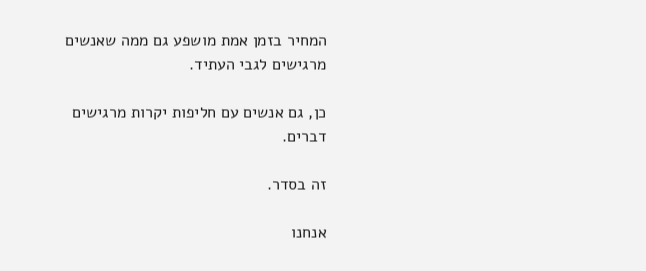המחיר בזמן אמת מושפע גם ממה שאנשים מרגישים לגבי העתיד.

כן, גם אנשים עם חליפות יקרות מרגישים דברים.

זה בסדר.

אנחנו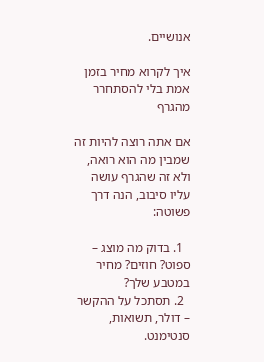אנושיים.

איך לקרוא מחיר בזמן אמת בלי להסתחרר מהגרף

אם אתה רוצה להיות זה שמבין מה הוא רואה, ולא זה שהגרף עושה עליו סיבוב, הנה דרך פשוטה:

  1. בדוק מה מוצג – ספוט? חוזים? מחיר במטבע שלך?
  2. תסתכל על ההקשר – דולר, תשואות, סנטימנט.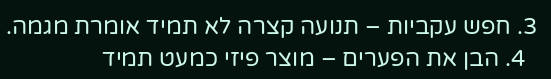3. חפש עקביות – תנועה קצרה לא תמיד אומרת מגמה.
  4. הבן את הפערים – מוצר פיזי כמעט תמיד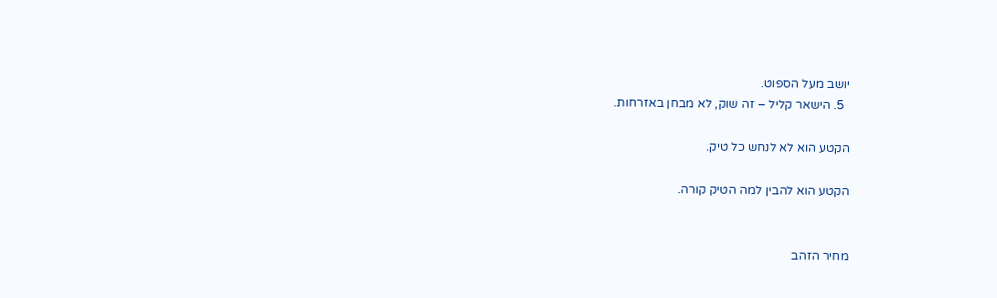יושב מעל הספוט.
  5. הישאר קליל – זה שוק, לא מבחן באזרחות.

הקטע הוא לא לנחש כל טיק.

הקטע הוא להבין למה הטיק קורה.


מחיר הזהב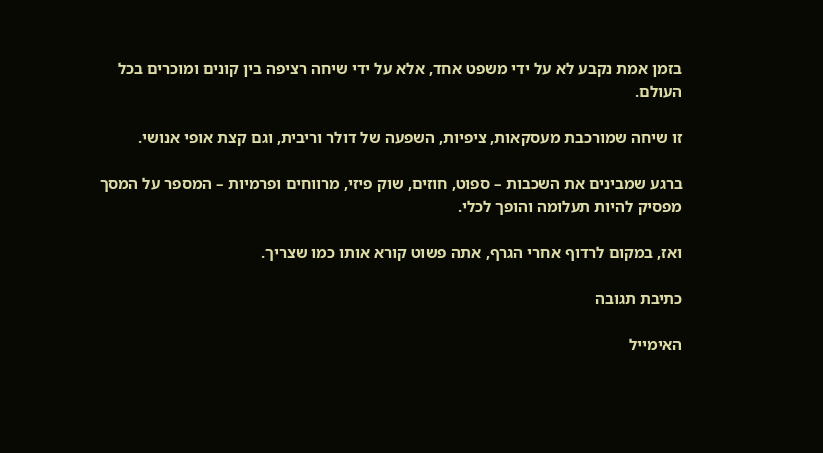בזמן אמת נקבע לא על ידי משפט אחד, אלא על ידי שיחה רציפה בין קונים ומוכרים בכל העולם.

זו שיחה שמורכבת מעסקאות, ציפיות, השפעה של דולר וריבית, וגם קצת אופי אנושי.

ברגע שמבינים את השכבות – ספוט, חוזים, שוק פיזי, מרווחים ופרמיות – המספר על המסך מפסיק להיות תעלומה והופך לכלי.

ואז, במקום לרדוף אחרי הגרף, אתה פשוט קורא אותו כמו שצריך.

כתיבת תגובה

האימייל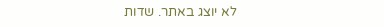לא יוצג באתר. שדות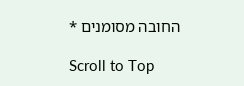החובה מסומנים *

Scroll to Top